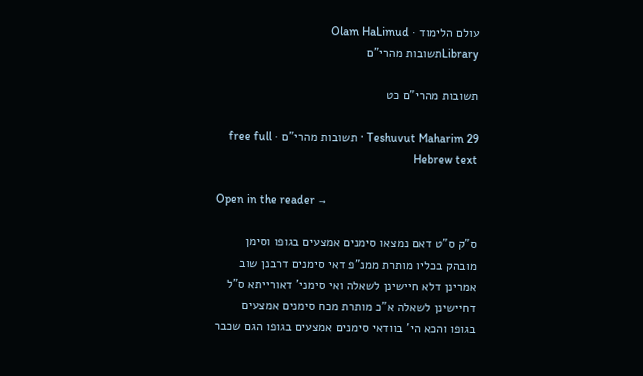עולם הלימוד · Olam HaLimud
Libraryתשובות מהרי"ם

תשובות מהרי"ם כט

Teshuvut Maharim 29 · תשובות מהרי"ם · free full Hebrew text

Open in the reader →

ס"ק ס"ט דאם נמצאו סימנים אמצעים בגופו וסימן מובהק בכליו מותרת ממנ"פ דאי סימנים דרבנן שוב אמרינן דלא חיישינן לשאלה ואי סימני' דאורייתא ס"ל דחיישינן לשאלה א"כ מותרת מכח סימנים אמצעים בגופו והכא הי' בוודאי סימנים אמצעים בגופו הגם שכבר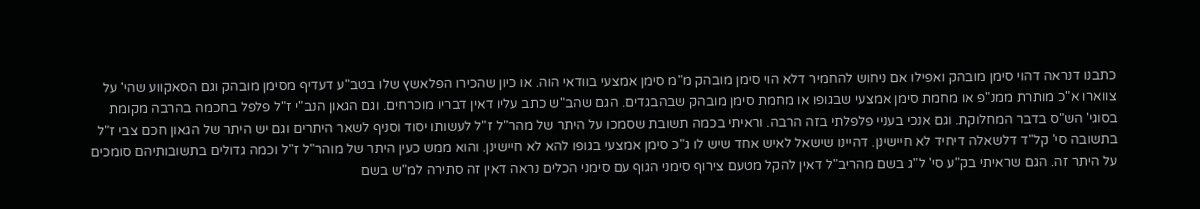כתבנו דנראה דהוי סימן מובהק ואפילו אם ניחוש להחמיר דלא הוי סימן מובהק מ"מ סימן אמצעי בוודאי הוה. או כיון שהכירו הפלאשץ שלו בטב"ע דעדיף מסימן מובהק וגם הסאקווע שהי' על צווארו א"כ מותרת ממנ"פ או מחמת סימן אמצעי שבגופו או מחמת סימן מובהק שבהבגדים. הגם שהב"ש כתב עליו דאין דבריו מוכרחים. וגם הגאון הנב"י ז"ל פלפל בחכמה בהרבה מקומת בסוגי' הש"ס בדבר המחלוקת. וגם אנכי בעניי פלפלתי בזה הרבה. וראיתי בכמה תשובת שסמכו על היתר של מהר"ל ז"ל לעשותו יסוד וסניף לשאר היתרים וגם יש היתר של הגאון חכם צבי ז"ל בתשובה סי' קל"ד דלשאלה דיחיד לא חיישינן. דהיינו שישאל לאיש אחד שיש לו ג"כ סימן אמצעי בגופו להא לא חיישינן. והוא ממש כעין היתר של מוהר"ל ז"ל וכמה גדולים בתשובותיהם סומכים על היתר זה. הגם שראיתי בק"ע סי' ל"ג בשם מהריב"ל דאין להקל מטעם צירוף סימני הגוף עם סימני הכלים נראה דאין זה סתירה למ"ש בשם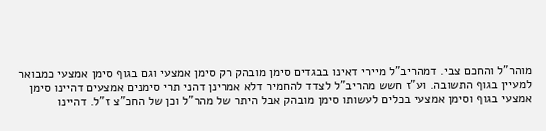מוהר"ל והחכם צבי. דמהריב"ל מיירי דאינו בבגדים סימן מובהק רק סימן אמצעי וגם בגוף סימן אמצעי כמבואר למעיין בגוף התשובה. וע"ז חשש מהריב"ל לצדד להחמיר דלא אמרינן דהני תרי סימנים אמצעים דהיינו סימן אמצעי בגוף וסימן אמצעי בכלים לעשותו סימן מובהק אבל היתר של מהר"ל וכן של החכ"צ ז"ל. דהיינו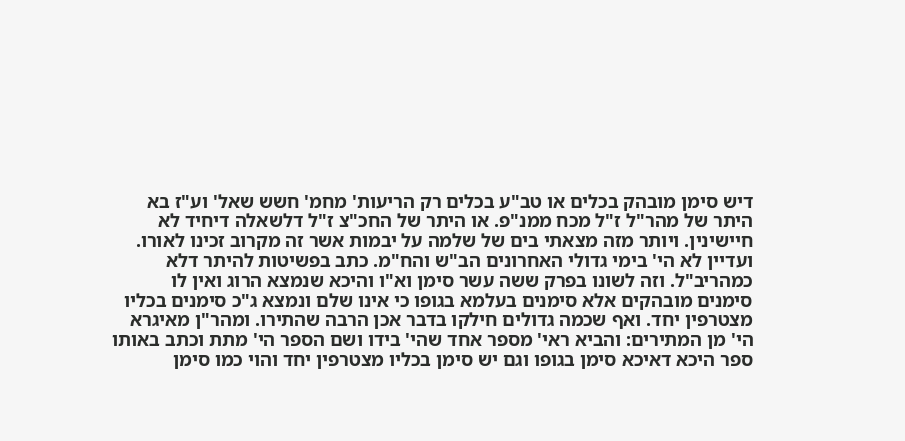דיש סימן מובהק בכלים או טב"ע בכלים רק הריעות' מחמ' חשש שאל' וע"ז בא היתר של מהר"ל ז"ל מכח ממנ"פ. או היתר של החכ"צ ז"ל דלשאלה דיחיד לא חיישינין. ויותר מזה מצאתי בים של שלמה על יבמות אשר זה מקרוב זכינו לאורו. ועדיין לא הי' בימי גדולי האחרונים הב"ש והח"מ. כתב בפשיטות להיתר דלא כמהריב"ל. וזה לשונו בפרק ששה עשר סימן וא"ו והיכא שנמצא הרוג ואין לו סימנים מובהקים אלא סימנים בעלמא בגופו כי אינו שלם ונמצא ג"כ סימנים בכליו מצטרפין יחד. ואף שכמה גדולים חילקו בדבר אכן הרבה שהתירו. ומהר"ן מאיגרא הי' מן המתירים: והביא ראי' מספר אחד שהי' בידו ושם הספר הי' מתת וכתב באותו ספר היכא דאיכא סימן בגופו וגם יש סימן בכליו מצטרפין יחד והוי כמו סימן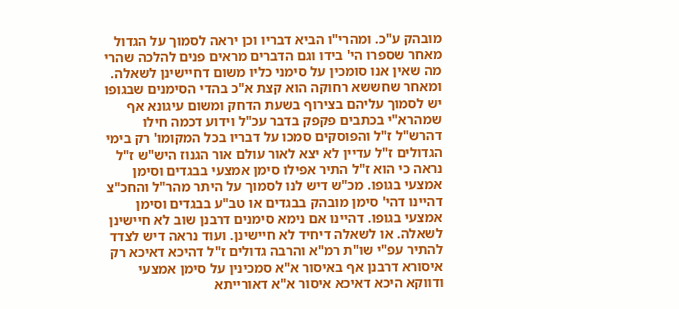מובהק ע"כ. ומהרי"ו הביא דבריו וכן יראה לסמוך על הגדול מאחר שספרו הי' בידו וגם הדברים מראים פנים להלכה שהרי מה שאין אנו סומכין על סימני כליו משום דחיישינן לשאלה. ומאחר שחששא רחוקה הוא קצת א"כ בהדי הסימנים שבגופו יש לסמוך עליהם בצירוף בשעת הדחק ומשום עיגונא אף שמהרא"י בכתבים פקפק בדבר עכ"ל וידוע דכמה חילו דהרש"ל ז"ל והפוסקים סמכו על דבריו בכל המקומו' רק בימי הגדולים ז"ל עדיין לא יצא לאור עולם אור הגנוז היש"ש ז"ל נראה כי הוא ז"ל התיר אפילו סימן אמצעי בבגדים וסימן אמצעי בגופו. מכ"ש דיש לנו לסמוך על היתר מהר"ל והחכ"צ דהיינו דהי' סימן מובהק בבגדים או טב"ע בבגדים וסימן אמצעי בגופו. דהיינו אם נימא סימנים דרבנן שוב לא חיישינן לשאלה. או לשאלה דיחיד לא חיישינן. ועוד נראה דיש לצדד להתיר עפ"י שו"ת רמ"א והרבה גדולים ז"ל דהיכא דאיכא רק איסורא דרבנן אף באיסור א"א סמכינין על סימן אמצעי ודווקא היכא דאיכא איסור א"א דאורייתא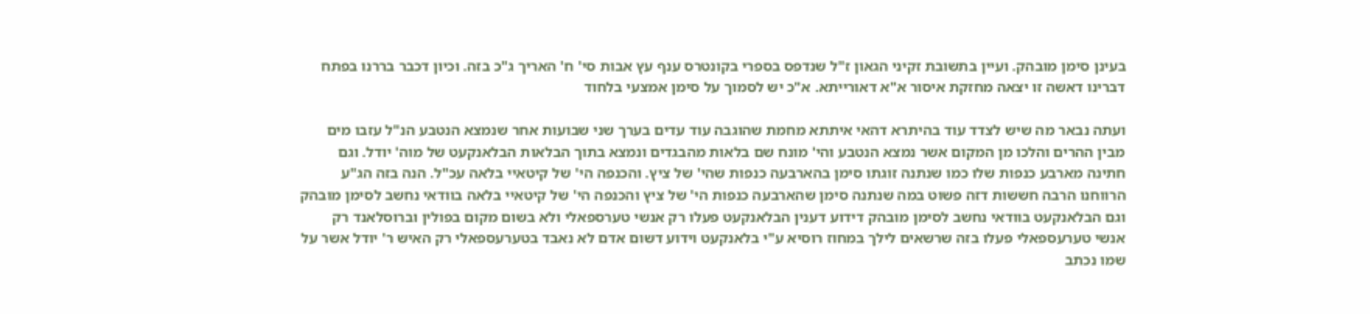בעינן סימן מובהק. ועיין בתשובת זקיני הגאון ז"ל שנדפס בספרי בקונטרס ענף עץ אבות סי' ח' האריך ג"כ בזה. וכיון דכבר בררנו בפתח דברינו דאשה זו יצאה מחזקת איסור א"א דאורייתא. א"כ יש לסמוך על סימן אמצעי בלחוד

ועתה נבאר מה שיש לצדד עוד בהיתרא דהאי איתתא מחמת שהוגבה עוד עדים בערך שני שבועות אחר שנמצא הנטבע הנ"ל עזבו מים מבין ההרים והלכו מן המקום אשר נמצא הנטבע והי' מונח שם בלאות מהבגדים ונמצא בתוך הבלאות הבלאנקעט של מוה' יודל. וגם חתינה מארבע כנפות שלו כמו שנתנה זוגתו סימן בהארבעה כנפות שהי' של ציץ. והכנפה הי' של קיטאיי בלאה עכ"ל. הנה בזה הג"ע הרווחנו הרבה חששות דזה פשוט במה שנתנה סימן שהארבעה כנפות הי' של ציץ והכנפה הי' של קיטאיי בלאה בוודאי נחשב לסימן מובהק וגם הבלאנקעט בוודאי נחשב לסימן מובהק דידוע דענין הבלאנקעט פעלו רק אנשי טערספאלי ולא בשום מקום בפולין וברוסלאנד רק אנשי טערעספאלי פעלו בזה שרשאים לילך במחוז רוסיא ע"י בלאנקעט וידוע דשום אדם לא נאבד בטערעספאלי רק האיש ר' יודל אשר על שמו נכתב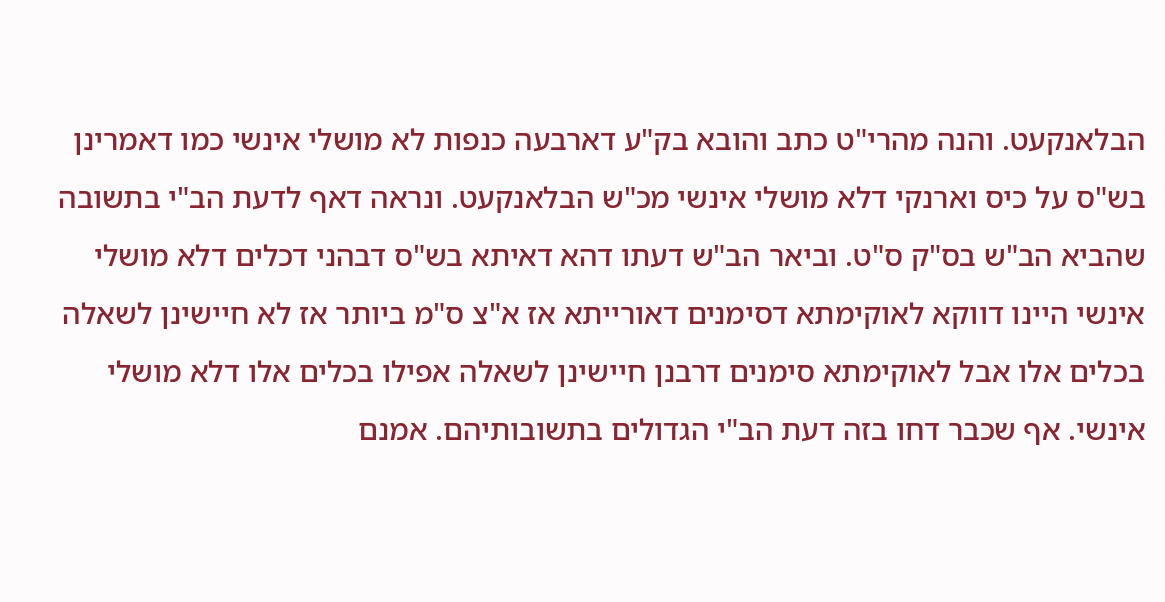הבלאנקעט. והנה מהרי"ט כתב והובא בק"ע דארבעה כנפות לא מושלי אינשי כמו דאמרינן בש"ס על כיס וארנקי דלא מושלי אינשי מכ"ש הבלאנקעט. ונראה דאף לדעת הב"י בתשובה שהביא הב"ש בס"ק ס"ט. וביאר הב"ש דעתו דהא דאיתא בש"ס דבהני דכלים דלא מושלי אינשי היינו דווקא לאוקימתא דסימנים דאורייתא אז א"צ ס"מ ביותר אז לא חיישינן לשאלה בכלים אלו אבל לאוקימתא סימנים דרבנן חיישינן לשאלה אפילו בכלים אלו דלא מושלי אינשי. אף שכבר דחו בזה דעת הב"י הגדולים בתשובותיהם. אמנם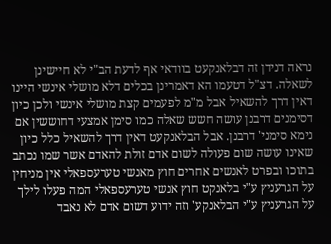נראה דנידן זה דבלאנקעט בוודאי אף לדעת הב"י לא חיישינן לשאלה. דצ"ל דטעמו הא דאמרינן בכלים דלא מושלי אינשי היינו דאין דרך להשאיל אבל מ"מ לפעמים קצת מושלי אינשי ולכן כיון דסימנים דרבנן עושה חשש שאלה כמו סימן אמצעי דחוששין אם נימא סימני' דרבנן. אבל הבלאנקעט דאין דרך להשאיל כלל כיון שאינו עושה שום פעולה לשום אדם זולת להאדם אשר שמו נכתב בתוכו ובפרט לאנשים אחרים חוץ מאנשי טערעספאלי אין מניחין על הגרעניץ ע"י בלאנקט חוץ אנשי טערעספאלי המה פעלו לילך על הגרעניץ ע"י הבלאנקע' וזה ידוע דשום אדם לא נאבד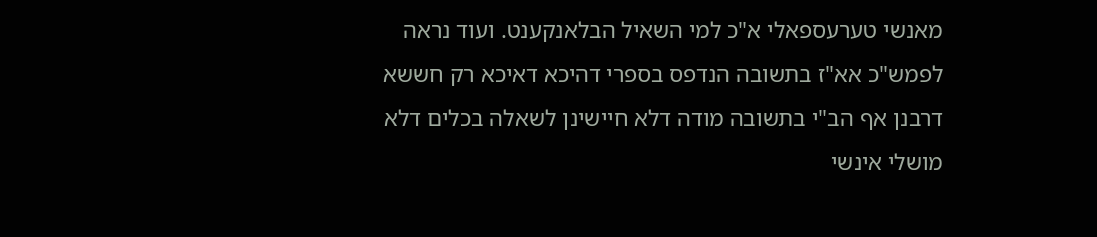מאנשי טערעספאלי א"כ למי השאיל הבלאנקענט. ועוד נראה לפמש"כ אא"ז בתשובה הנדפס בספרי דהיכא דאיכא רק חששא דרבנן אף הב"י בתשובה מודה דלא חיישינן לשאלה בכלים דלא מושלי אינשי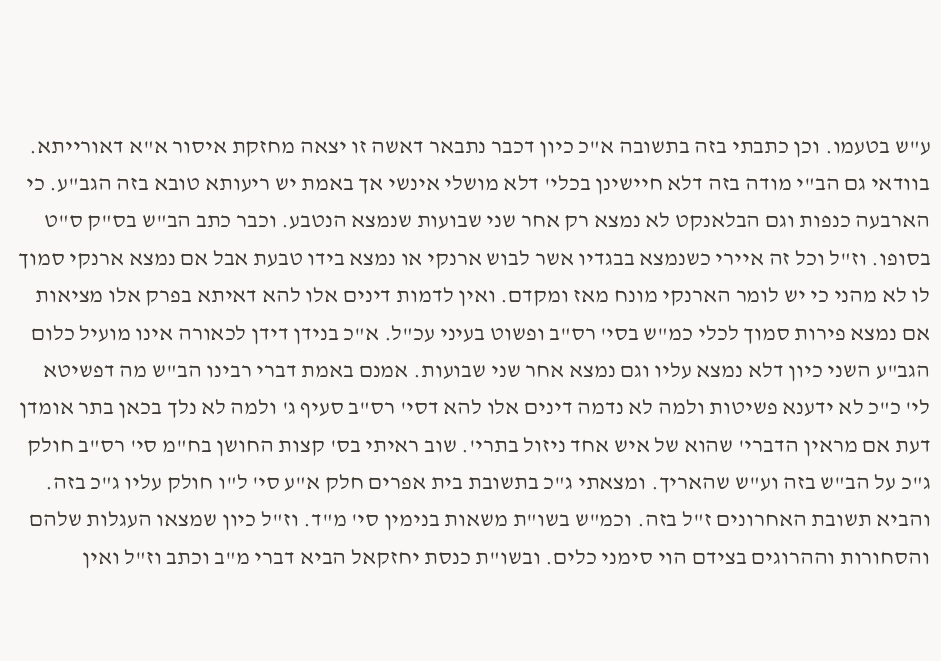ע"ש בטעמו. וכן כתבתי בזה בתשובה א"כ כיון דכבר נתבאר דאשה זו יצאה מחזקת איסור א"א דאורייתא. בוודאי גם הב"י מודה בזה דלא חיישינן בכלי' דלא מושלי אינשי אך באמת יש ריעותא טובא בזה הגב"ע. כי הארבעה כנפות וגם הבלאנקט לא נמצא רק אחר שני שבועות שנמצא הנטבע. וכבר כתב הב"ש בס"ק ס"ט בסופו. וז"ל וכל זה איירי כשנמצא בבגדיו אשר לבוש ארנקי או נמצא בידו טבעת אבל אם נמצא ארנקי סמוך לו לא מהני כי יש לומר הארנקי מונח מאז ומקדם. ואין לדמות דינים אלו להא דאיתא בפרק אלו מציאות אם נמצא פירות סמוך לכלי כמ"ש בסי' רס"ב ופשוט בעיני עכ"ל. א"כ בנידן דידן לכאורה אינו מועיל כלום הגב"ע השני כיון דלא נמצא עליו וגם נמצא אחר שני שבועות. אמנם באמת דברי רבינו הב"ש מה דפשיטא לי' כ"כ לא ידענא פשיטות ולמה לא נדמה דינים אלו להא דסי' רס"ב סעיף ג' ולמה לא נלך בכאן בתר אומדן דעת אם מראין הדברי' שהוא של איש אחד ניזול בתרי'. שוב ראיתי בס' קצות החושן בח"מ סי' רס"ב חולק ג"כ על הב"ש בזה וע"ש שהאריך. ומצאתי ג"כ בתשובת בית אפרים חלק א"ע סי' ל"ו חולק עליו ג"כ בזה. והביא תשובת האחרונים ז"ל בזה. וכמ"ש בשו"ת משאות בנימין סי' מ"ד. וז"ל כיון שמצאו העגלות שלהם והסחורות וההרוגים בצידם הוי סימני כלים. ובשו"ת כנסת יחזקאל הביא דברי מ"ב וכתב וז"ל ואין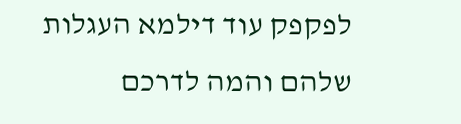לפקפק עוד דילמא העגלות שלהם והמה לדרכם